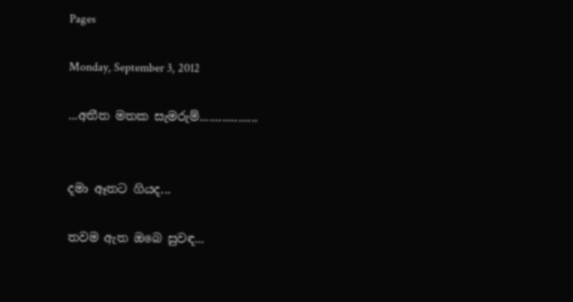Pages

Monday, September 3, 2012

...අතීත මතක සැමරුම්..................


දමා ඈතට ගියද...

තවම ඇත ඔබෙ සුවඳ...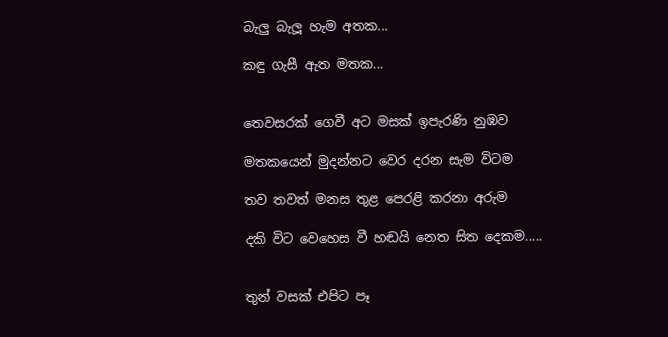බැලු බැලූ හැම අතක...

කඳු ගැසී ඇත මතක...


තෙවසරක් ගෙවී අට මසක් ඉපැරණි නුඹව

මතකයෙන් මුදන්නට වෙර දරන සැම විටම

තව තවත් මනස තුළ පෙරළි කරනා අරුම

දකි විට වෙහෙස වී හඬයි නෙත සිත දෙකම.....


තුන් වසක් එපිට පෑ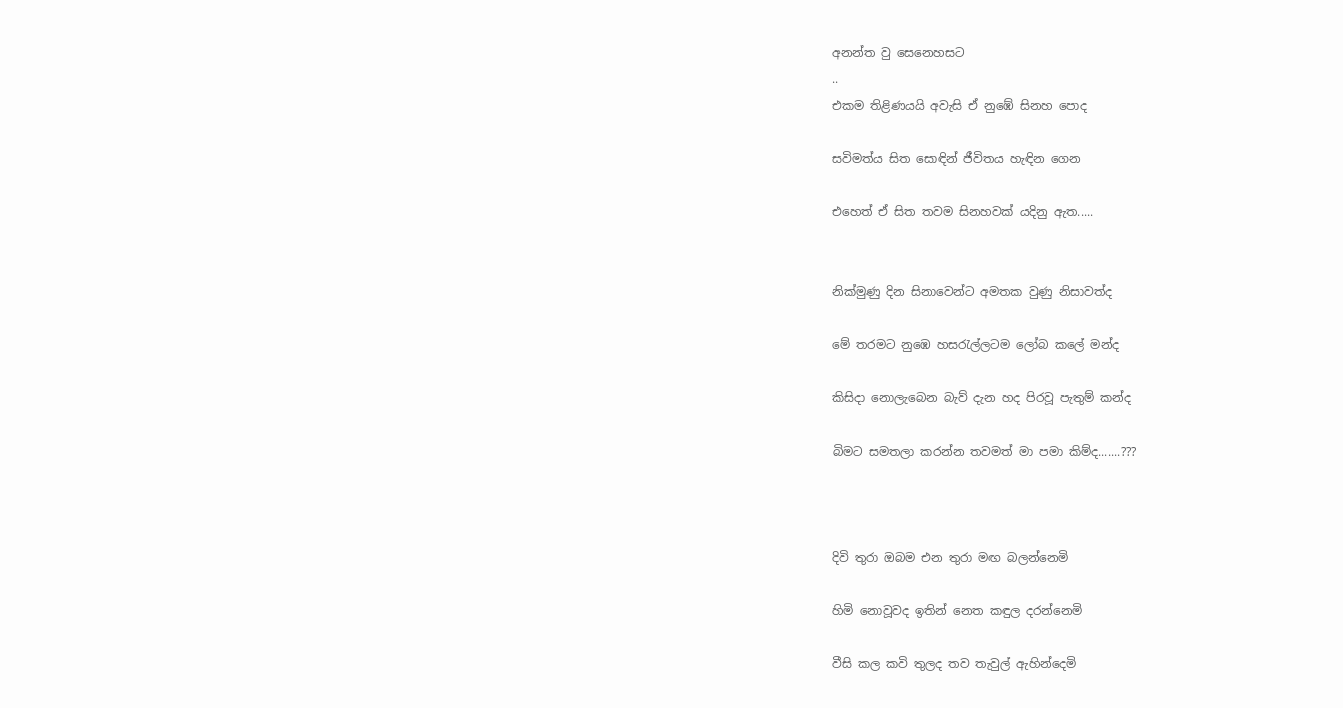අනන්ත වු සෙනෙහසට
..
එකම තිළිණයයි අවැසි ඒ නුඹේ සිනහ පොද

සවිමත්ය සිත සොඳින් ජීවිතය හැඳින ගෙන

එහෙත් ඒ සිත තවම සිනහවක් යදිනු ඇත.....


නික්මුණු දින සිනාවෙන්ට අමතක වුණු නිසාවත්ද

මේ තරමට නුඹෙ හසරැල්ලටම ලෝබ කලේ මන්ද

කිසිදා නොලැබෙන බැව් දැන හද පිරවූ පැතුම් කන්ද

බිමට සමතලා කරන්න තවමත් මා පමා කිම්ද.......???



දිවි තුරා ඔබම එන තුරා මඟ බලන්නෙමි

හිමි නොවූවද ඉතින් නෙත කඳුල දරන්නෙමි

වීසි කල කවි තුලද තව තැවුල් ඇහින්දෙමි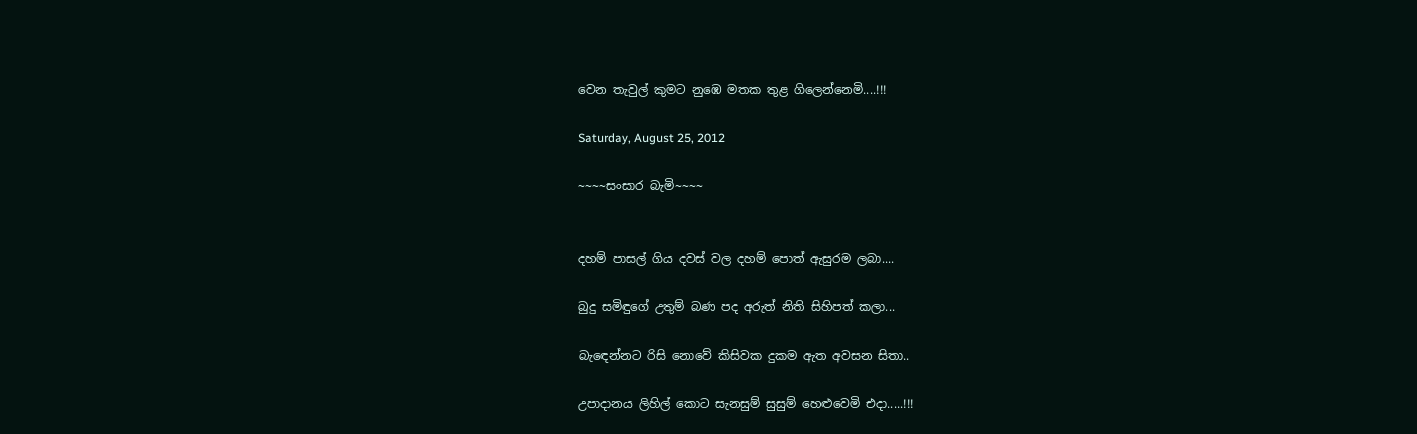වෙන තැවුල් කුමට නුඹෙ මතක තුළ ගිලෙන්නෙමි....!!!

Saturday, August 25, 2012

~~~~සංසාර බැමි~~~~


දහම් පාසල් ගිය දවස් වල දහම් පොත් ඇසුරම ලබා....

බුදු සමිඳුගේ උතුම් බණ පද අරුත් නිති සිහිපත් කලා...

බැඳෙන්නට රිසි නොවේ කිසිවක දුකම ඇත අවසන සිතා..

උපාදානය ලිහිල් කොට සැනසුම් සුසුම් හෙළුවෙමි එදා.....!!!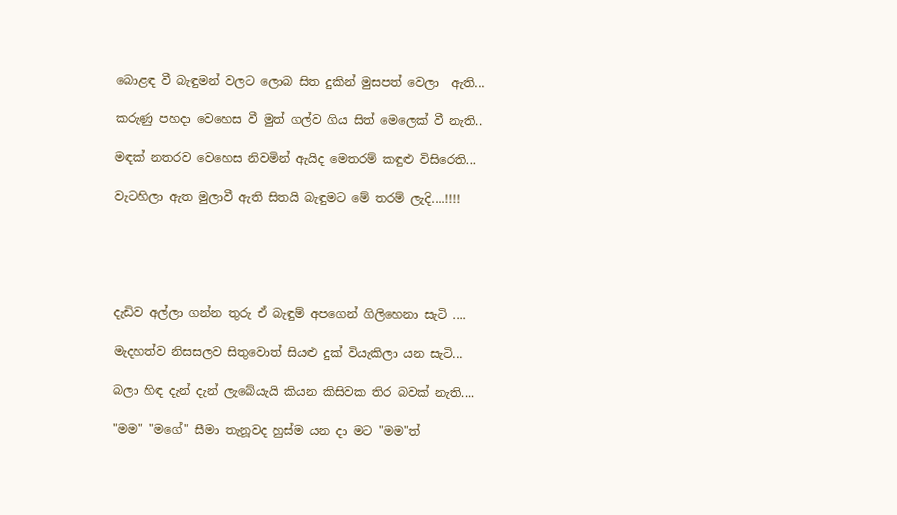බොළඳ වී බැඳුමන් වලට ලොබ සිත දුකින් මුසපත් වෙලා  ඇති...

කරුණු පහදා වෙහෙස වී මුත් ගල්ව ගිය සිත් මෙලෙක් වී නැති..

මඳක් නතරව වෙහෙස නිවමින් ඇයිද මෙතරම් කඳුළු විසිරෙති...

වැටහිලා ඇත මුලාවී ඇති සිතයි බැඳුමට මේ තරම් ලැදි....!!!!





දැඩිව අල්ලා ගන්න තුරු ඒ බැඳුම් අපගෙන් ගිලිහෙනා සැටි ....

මැදහත්ව නිසසලව සිතුවොත් සියළු දුක් වියැකිලා යන සැටි...

බලා හිඳ දැන් දැන් ලැබේයැයි කියන කිසිවක තිර බවක් නැති....

"මම" "මගේ" සීමා තැනූවද හුස්ම යන දා මට "මම"ත්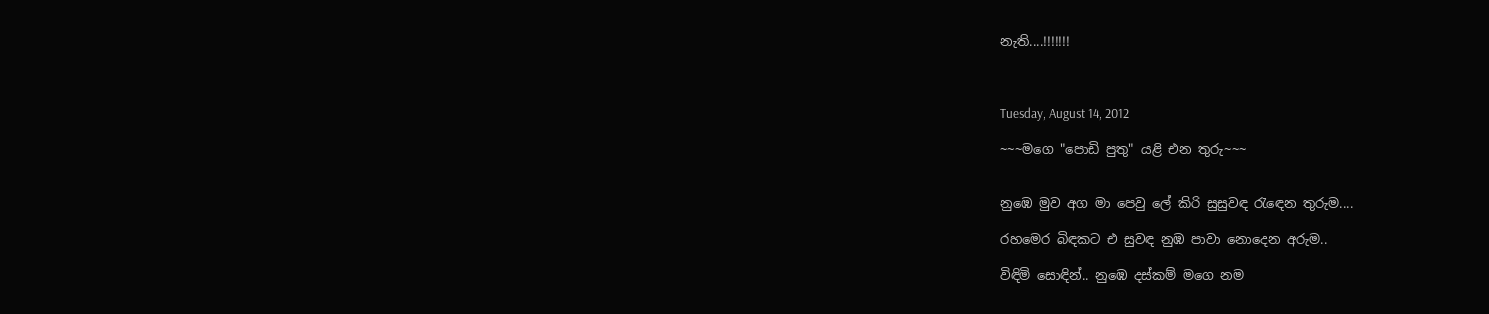නැති....!!!!!!!



Tuesday, August 14, 2012

~~~මගෙ "පොඩි පුතු" යළි එන තුරු~~~


නුඹෙ මුව අග මා පෙවු ලේ කිරි සුසුවඳ රැඳෙන තුරුම....

රහමෙර බිඳකට එ සුවඳ නුඹ පාවා නොදෙන අරුම..

විඳිමි සොඳින්.. නුඹෙ දස්කම් මගෙ නම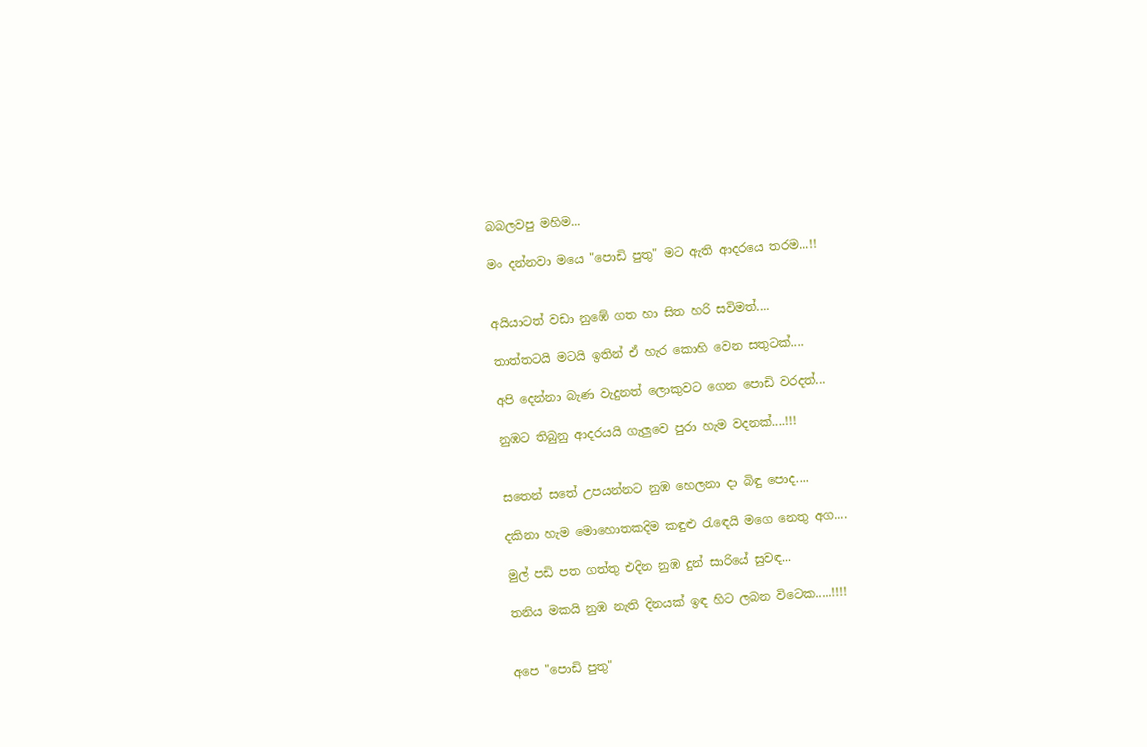බබලවපු මහිම...

මං දන්නවා මයෙ "පොඩි පුතු" මට ඇති ආදරයෙ තරම...!!


අයියාටත් වඩා නුඹේ ගත හා සිත හරි සවිමත්....

තාත්තටයි මටයි ඉතින් ඒ හැර කොහි වෙන සතුටක්....

අපි දෙන්නා බැණ වැදුනත් ලොකුවට ගෙන පොඩි වරදත්...

නුඹට තිබුනු ආදරයයි ගැලුවෙ පුරා හැම වදනක්....!!!


සතෙන් සතේ උපයන්නට නුඹ හෙලනා දා බිඳු පොද....

දකිනා හැම මොහොතකදිම කඳුළු රැඳෙයි මගෙ නෙතු අග....

මුල් පඩි පත ගත්තු එදින නුඹ දුන් සාරියේ සුවඳ...

තනිය මකයි නුඹ නැති දිනයක් ඉඳ හිට ලබන විටෙක.....!!!!


අපෙ "පොඩි පුතු"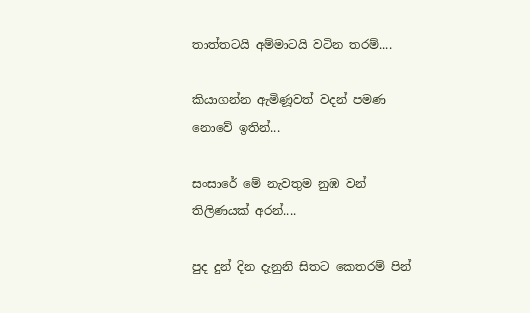තාත්තටයි අම්මාටයි වටින තරම්....

කියාගන්න ඇමිණූවත් වදන් පමණ නොවේ ඉතින්...

සංසාරේ මේ නැවතුම නුඹ වන් තිලිණයක් අරන්....

පුද දුන් දින දැනුනි සිතට කෙතරම් පින්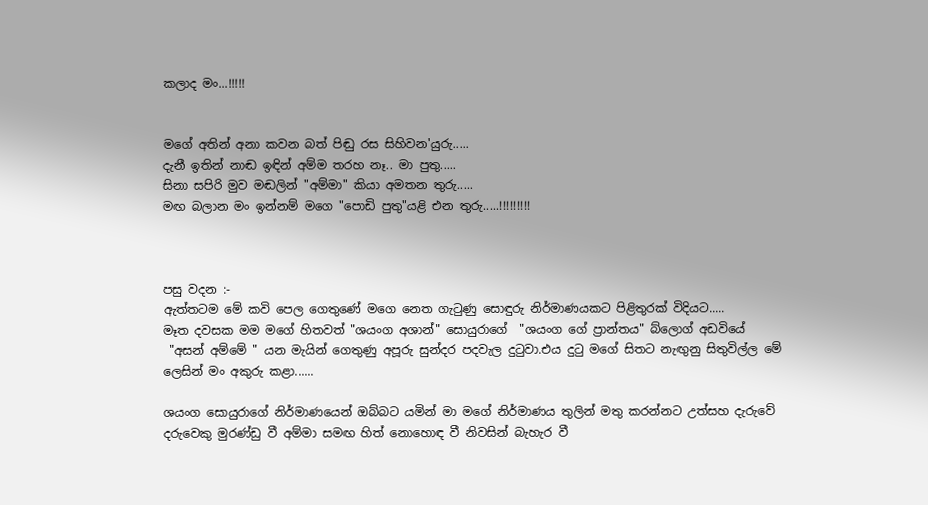කලාද මං...!!!!!


මගේ අතින් අනා කවන බත් පිඬු රස සිහිවන'යුරු.....
දැනී ඉතින් නාඬ ඉඳින් අම්ම තරහ නෑ.. මා පුතු.....
සිනා සපිරි මුව මඬලින් "අම්මා" කියා අමතන තුරු.....
මඟ බලාන මං ඉන්නම් මගෙ "පොඩි පුතු"යළි එන තුරු.....!!!!!!!!!



පසු වදන :-
ඇත්තටම මේ කවි පෙල ගෙතුණේ මගෙ නෙත ගැටුණු සොඳුරු නිර්මාණයකට පිළිතුරක් විදියට.....
මෑත දවසක මම මගේ හිතවත් "ශයංග අශාන්" සොයුරාගේ  "ශයංග ගේ ප්‍රාන්තය" බ්ලොග් අඩවියේ
 "අසන් අම්මේ " යන මැයින් ගෙතුණු අපූරු සුන්දර පදවැල දුටුවා.එය දුටු මගේ සිතට නැඟුනු සිතුවිල්ල මේ ලෙසින් මං අකුරු කළා......

ශයංග සොයුරාගේ නිර්මාණයෙන් ඔබ්බට යමින් මා මගේ නිර්මාණය තුලින් මතු කරන්නට උත්සහ දැරුවේ දරුවෙකු මුරණ්ඩු වී අම්මා සමඟ හිත් නොහොඳ වී නිවසින් බැහැර වී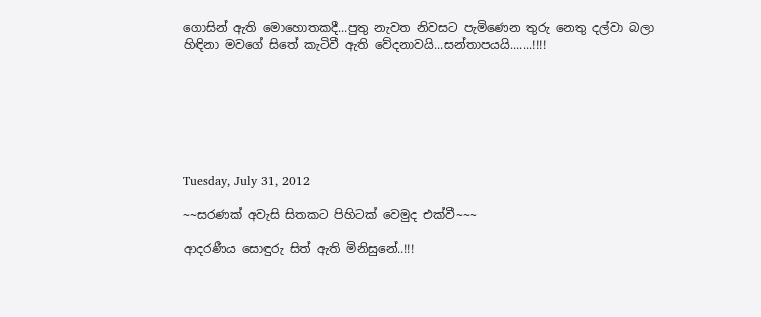ගොසින් ඇති මොහොතකදී...පුතු නැවත නිවසට පැමිණෙන තුරු නෙතු දල්වා බලා හිඳිනා මවගේ සිතේ කැටිවී ඇති වේදනාවයි...සන්තාපයයි.......!!!!







Tuesday, July 31, 2012

~~සරණක් අවැසි සිතකට පිහිටක් වෙමුද එක්වී~~~

ආදරණීය සොඳුරු සිත් ඇති මිනිසුනේ..!!!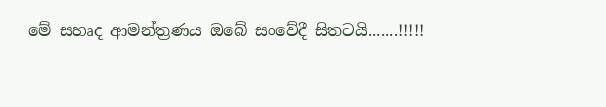මේ සහෘද ආමන්ත්‍රණය ඔබේ සංවේදී සිතටයි.......!!!!!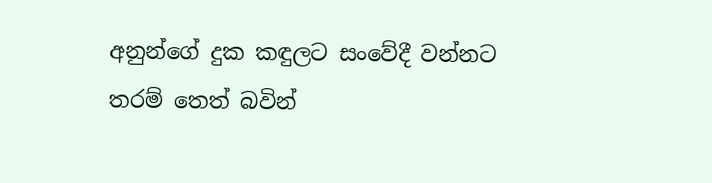අනුන්ගේ දුක කඳුලට සංවේදී වන්නට තරම් තෙත් බවින්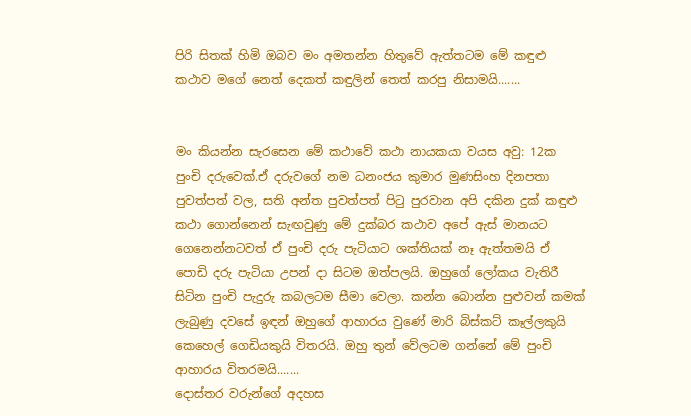පිරි සිතක් හිමි ඔබව මං අමතන්න හිතුවේ ඇත්තටම මේ කඳුළු කථාව මගේ නෙත් දෙකත් කඳුලින් තෙත් කරපු නිසාමයි.......


මං කියන්න සැරසෙන මේ කථාවේ කථා නායකයා වයස අවු: 12ක පුංචි දරුවෙක්.ඒ දරුවගේ නම ධනංජය කුමාර මුණසිංහ දිනපතා පුවත්පත් වල, සති අන්ත පුවත්පත් පිටු පුරවාන අපි දකින දුක් කඳුළු කථා ගොන්නෙන් සැඟවුණු මේ දුක්බර කථාව අපේ ඇස් මානයට ගෙනෙන්නටවත් ඒ පුංචි දරු පැටියාට ශක්තියක් නෑ ඇත්තමයි ඒ පොඩි දරු පැටියා උපන් දා සිටම ඔත්පලයි. ඔහුගේ ලෝකය වැතිරී සිටින පුංචි පැදුරු කබලටම සීමා වෙලා. කන්න බොන්න පුළුවන් කමක් ලැබුණු දවසේ ඉඳන් ඔහුගේ ආහාරය වුණේ මාරි බිස්කට් කෑල්ලකුයි කෙහෙල් ගෙඩියකුයි විතරයි. ඔහු තුන් වේලටම ගන්නේ මේ පුංචි ආහාරය විතරමයි.......
දොස්තර වරුන්ගේ අදහස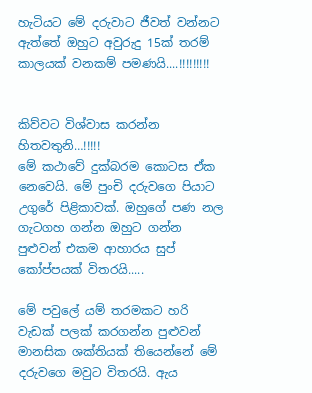හැටියට මේ දරුවාට ජීවත් වන්නට ඇත්තේ ඔහුට අවුරුදු 15ක් තරම් කාලයක් වනකම් පමණයි....!!!!!!!!!


කිව්වට විශ්වාස කරන්න හිතවතුනි…!!!!!
මේ කථාවේ දුක්බරම කොටස ඒක නෙවෙයි. මේ පුංචි දරුවගෙ පියාට උගුරේ පිළිකාවක්. ඔහුගේ පණ නල ගැටගහ ගන්න ඔහුට ගන්න පුළුවන් එකම ආහාරය සුප් කෝප්පයක් විතරයි.....

මේ පවුලේ යම් තරමකට හරි වැඩක් පලක් කරගන්න පුළුවන් මානසික ශක්තියක් තියෙන්නේ මේ දරුවගෙ මවුට විතරයි. ඇය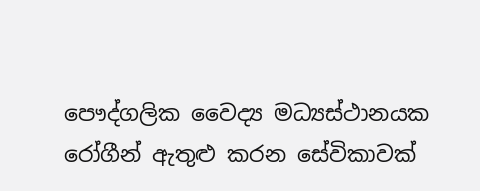පෞද්ගලික වෛද්‍ය මධ්‍යස්ථානයක රෝගීන් ඇතුළු කරන සේවිකාවක්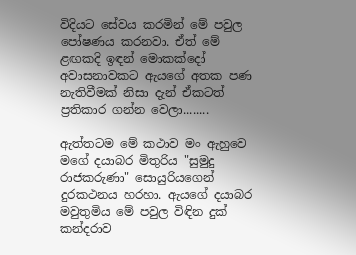විදියට සේවය කරමින් මේ පවුල පෝෂණය කරනවා. ඒත් මේ ළඟකදි ඉඳන් මොකක්දෝ අවාසනාවකට ඇයගේ අතක පණ නැතිවීමක් නිසා දැන් ඒකටත් ප්‍රතිකාර ගන්න වෙලා........

ඇත්තටම මේ කථාව මං ඇහුවෙ මගේ දයාබර මිතුරිය "සුමුදු රාජකරුණා" සොයුරියගෙන් දුරකථනය හරහා. ඇයගේ දයාබර මවුතුමිය මේ පවුල විඳින දුක් කන්දරාව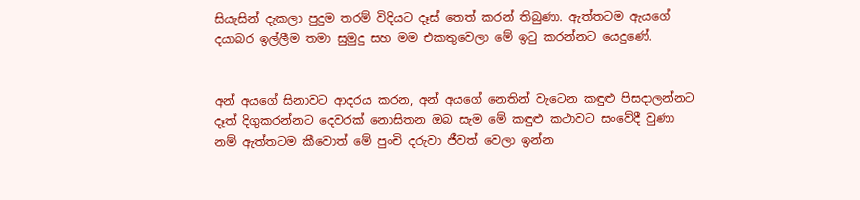සියැසින් දැකලා පුදුම තරම් විදියට දෑස් තෙත් කරන් තිබුණා. ඇත්තටම ඇයගේ දයාබර ඉල්ලීම තමා සුමුදු සහ මම එකතුවෙලා මේ ඉටු කරන්නට යෙදුණේ.


අන් අයගේ සිනාවට ආදරය කරන, අන් අයගේ නෙතින් වැටෙන කඳුළු පිසදාලන්නට දෑත් දිගුකරන්නට දෙවරක් නොසිතන ඔබ සැම මේ කඳුළු කථාවට සංවේදී වුණා නම් ඇත්තටම කීවොත් මේ පුංචි දරුවා ජීවත් වෙලා ඉන්න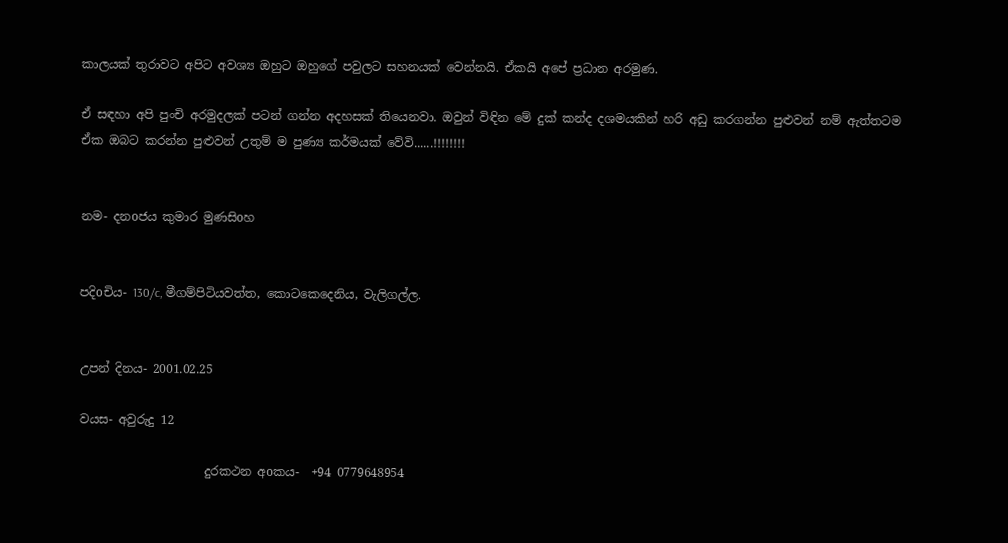කාලයක් තුරාවට අපිට අවශ්‍ය ඔහුට ඔහුගේ පවුලට සහනයක් වෙන්නයි. ඒකයි අපේ ප්‍රධාන අරමුණ.

ඒ සඳහා අපි පුංචි අරමුදලක් පටන් ගන්න අදහසක් තියෙනවා. ඔවුන් විඳින මේ දුක් කන්ද දශමයකින් හරි අඩු කරගන්න පුළුවන් නම් ඇත්තටම ඒක ඔබට කරන්න පුළුවන් උතුම් ම පුණ්‍ය කර්මයක් වේවි......!!!!!!!!


නම- දනoජය කුමාර මුණසිoහ


පදිoචිය- 130/c, මීගම්පිටියවත්ත, කොටකෙදෙනිය, වැලිගල්ල.


උපන් දිනය- 2001.02.25

වයස- අවුරුදු 12

                     දුරකථන අoකය-  +94 0779648954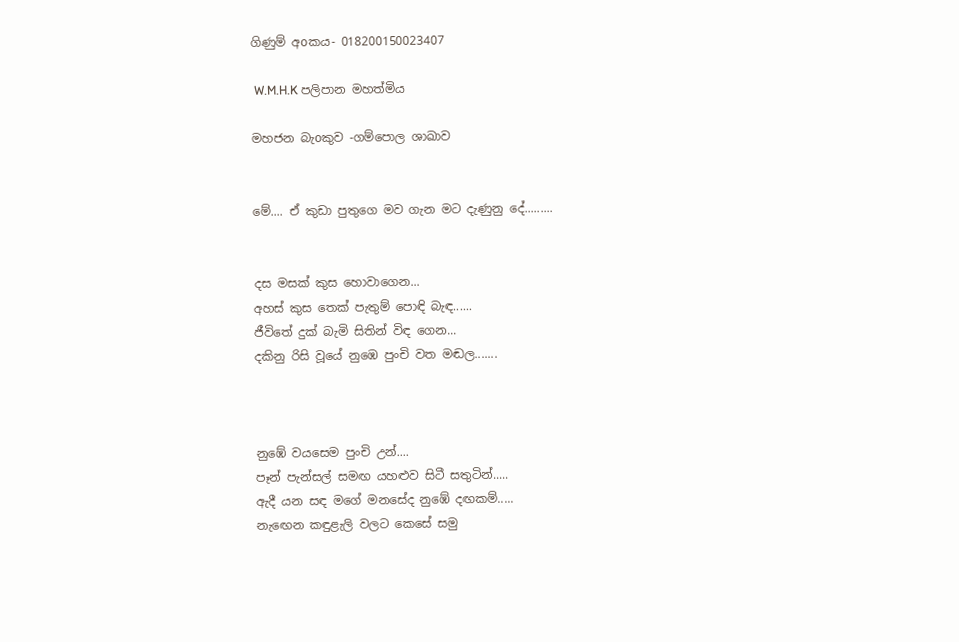ගිණුම් අoකය- 018200150023407

 W.M.H.K පලිපාන මහත්මිය

මහජන බැoකුව -ගම්පොල ශාඛාව


මේ.... ඒ කුඩා පුතුගෙ මව ගැන මට දැණුනු දේ.........


දස මසක් කුස හොවාගෙන...
අහස් කුස තෙක් පැතුම් පොඳි බැඳ......
ජීවිතේ දුක් බැමි සිතින් විඳ ගෙන...
දකිනු රිසි වූයේ නුඹෙ පුංචි වත මඬල.......



නුඹේ වයසෙම පුංචි උන්....
පෑන් පැන්සල් සමඟ යහළුව සිටී සතුටින්.....
ඇදී යන සඳ මගේ මනසේද නුඹේ දඟකම්.....
නැඟෙන කඳුළැලි වලට කෙසේ සමු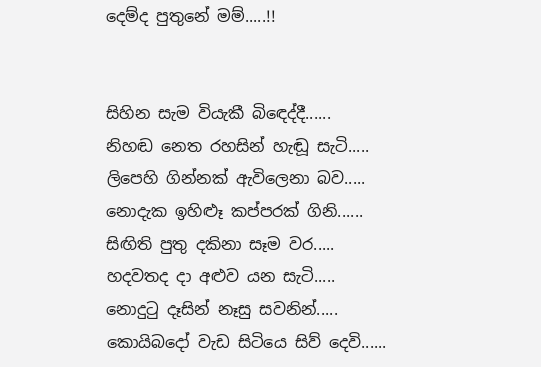දෙම්ද පුතුනේ මම්.....!!


සිහින සැම වියැකී බිඳෙද්දී......
නිහඬ නෙත රහසින් හැඬූ සැටි.....
ලිපෙහි ගින්නක් ඇවිලෙනා බව.....
නොදැක ඉහිළූ කප්පරක් ගිනි......
සිඟිති පුතු දකිනා සෑම වර.....
හදවතද දා අළුව යන සැටි.....
නොදුටු දෑසින් නෑසු සවනින්.....
කොයිබදෝ වැඩ සිටියෙ සිව් දෙවි......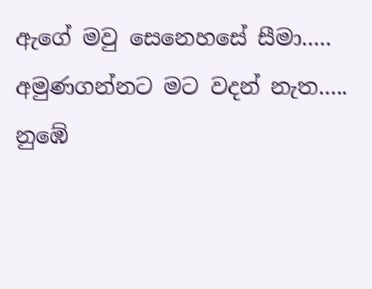ඇගේ මවු සෙනෙහසේ සීමා.....
අමුණගන්නට මට වදන් නැත.....
නුඹේ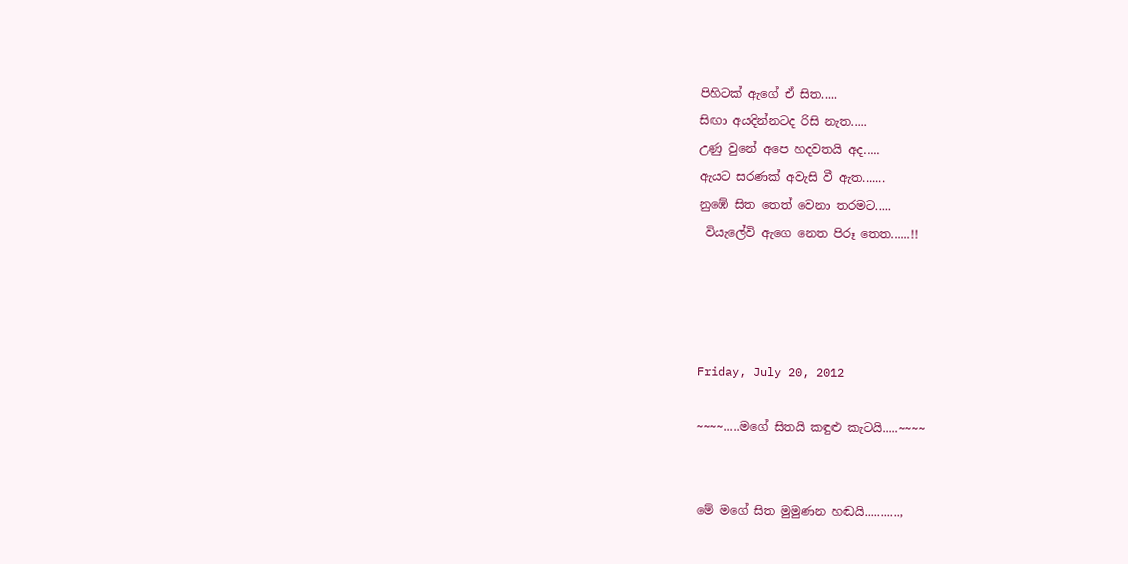පිහිටක් ඇගේ ඒ සිත.....
සිඟා අයදින්නටද රිසි නැත.....
උණු වුනේ අපෙ හදවතයි අද.....
ඇයට සරණක් අවැසි වී ඇත.......
නුඹේ සිත තෙත් වෙනා තරමට.....
 වියැලේවි ඇගෙ නෙත පිරූ තෙත......!!




Friday, July 20, 2012

~~~~.....මගේ සිතයි කඳුළු කැටයි.....~~~~


මේ මගේ සිත මුමුණන හඬයි...........,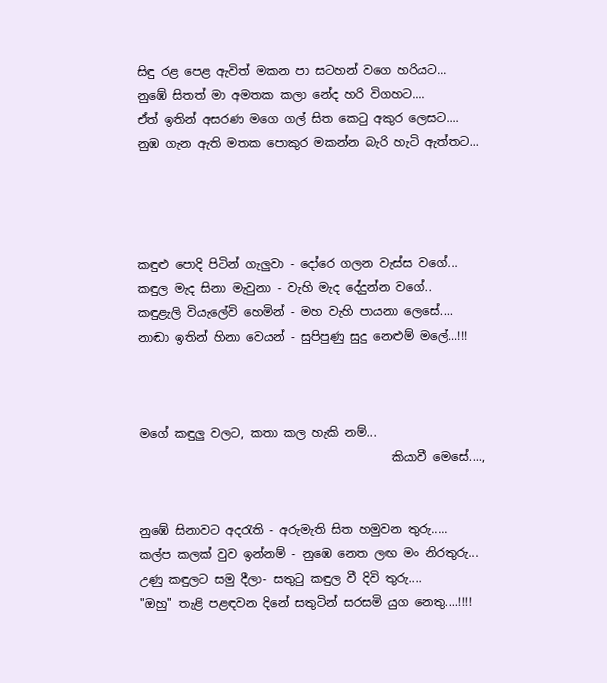සිඳු රළ පෙළ ඇවිත් මකන පා සටහන් වගෙ හරියට...
නුඹේ සිතත් මා අමතක කලා නේද හරි විගහට....
ඒත් ඉතින් අසරණ මගෙ ගල් සිත කෙටු අකුර ලෙසට....
නුඹ ගැන ඇති මතක පොකුර මකන්න බැරි හැටි ඇත්තට...




කඳුළු පොදි පිටින් ගැලුවා - දෝරෙ ගලන වැස්ස වගේ...
කඳුල මැද සිනා මැවුනා - වැහි මැද දේදුන්න වගේ..
කඳුළැලි වියැලේවි හෙමින් - මහ වැහි පායනා ලෙසේ....
නාඬා ඉතින් හිනා වෙයන් - සුපිපුණු සුදු නෙළුම් මලේ...!!!



මගේ කඳුලු වලට, කතා කල හැකි නම්...
                                          කියාවී මෙසේ....,


නුඹේ සිනාවට අදරැති - අරුමැති සිත හමුවන තුරු.....
කල්ප කලක් වුව ඉන්නම් - නුඹෙ නෙත ලඟ මං නිරතුරු...
උණු කඳුලට සමු දීලා- සතුටු කඳුල වී දිවි තුරු....
"ඔහු" තැළි පළඳවන දිනේ සතුටින් සරසමි යුග නෙතු....!!!!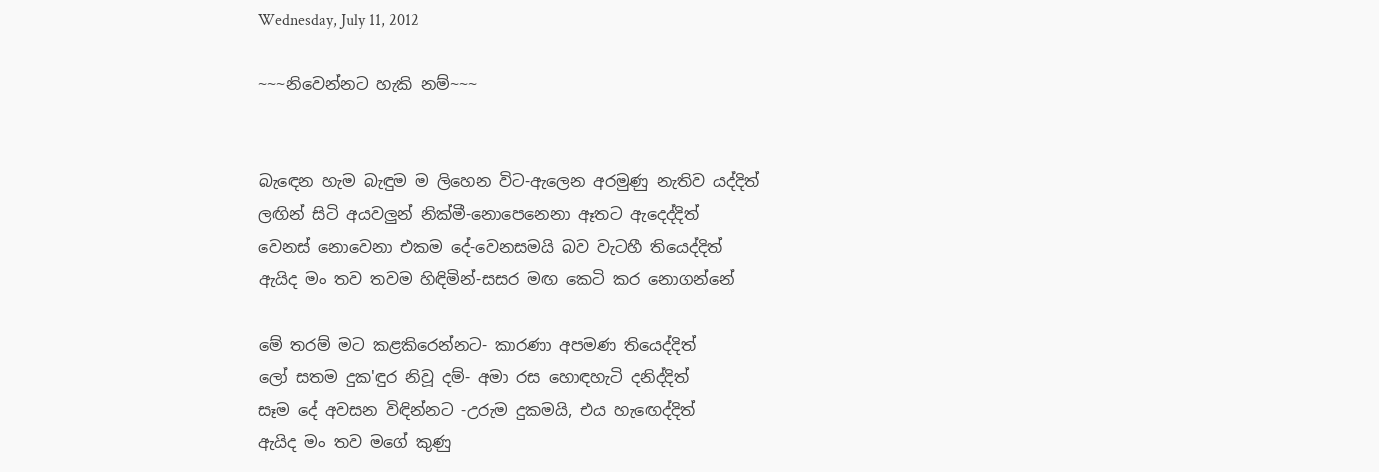Wednesday, July 11, 2012

~~~නිවෙන්නට හැකි නම්~~~


බැඳෙන හැම බැඳුම ම ලිහෙන විට-ඇලෙන අරමුණු නැතිව යද්දිත්
ලඟින් සිටි අයවලුන් නික්මී-නොපෙනෙනා ඈතට ඇදෙද්දිත්
වෙනස් නොවෙනා එකම දේ-වෙනසමයි බව වැටහී තියෙද්දිත්
ඇයිද මං තව තවම හිඳිමින්-සසර මඟ කෙටි කර නොගන්නේ

මේ තරම් මට කළකිරෙන්නට- කාරණා අපමණ තියෙද්දිත්
ලෝ සතම දුක'ඳුර නිවූ දම්- අමා රස හොඳහැටි දනිද්දිත්
සෑම දේ අවසන විඳින්නට -උරුම දුකමයි, එය හැඟෙද්දිත්
ඇයිද මං තව මගේ කුණු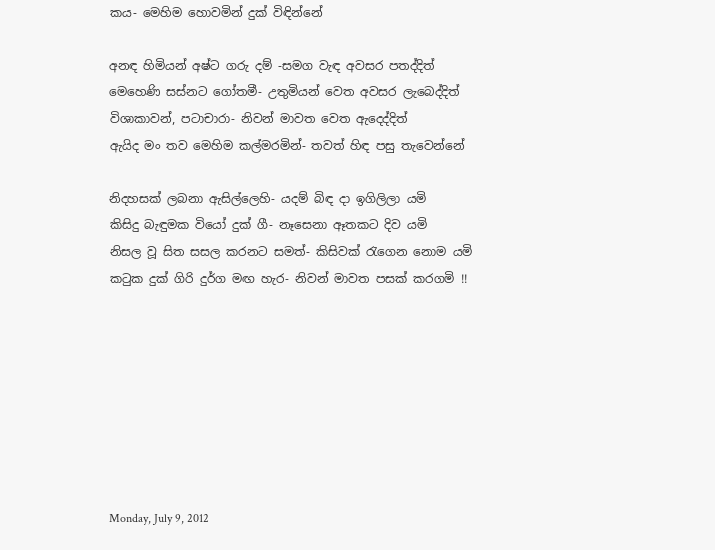කය- මෙහිම හොවමින් දුක් විඳින්නේ

අනඳ හිමියන් අෂ්ට ගරු දම් -සමග වැඳ අවසර පතද්දිත්
මෙහෙණි සස්නට ගෝතමී- උතුමියන් වෙත අවසර ලැබෙද්දිත්
විශාකාවන්, පටාචාරා- නිවන් මාවත වෙත ඇදෙද්දිත්
ඇයිද මං තව මෙහිම කල්මරමින්- තවත් හිඳ පසු තැවෙන්නේ

නිදහසක් ලබනා ඇසිල්ලෙහි- යදම් බිඳ දා ඉගිලිලා යමි
කිසිදු බැඳුමක වියෝ දුක් ගී- නෑසෙනා ඈතකට දිව යමි
නිසල වූ සිත සසල කරනට සමත්- කිසිවක් රැගෙන නොම යමි
කටුක දුක් ගිරි දුර්ග මඟ හැර- නිවන් මාවත පසක් කරගමි !!








Monday, July 9, 2012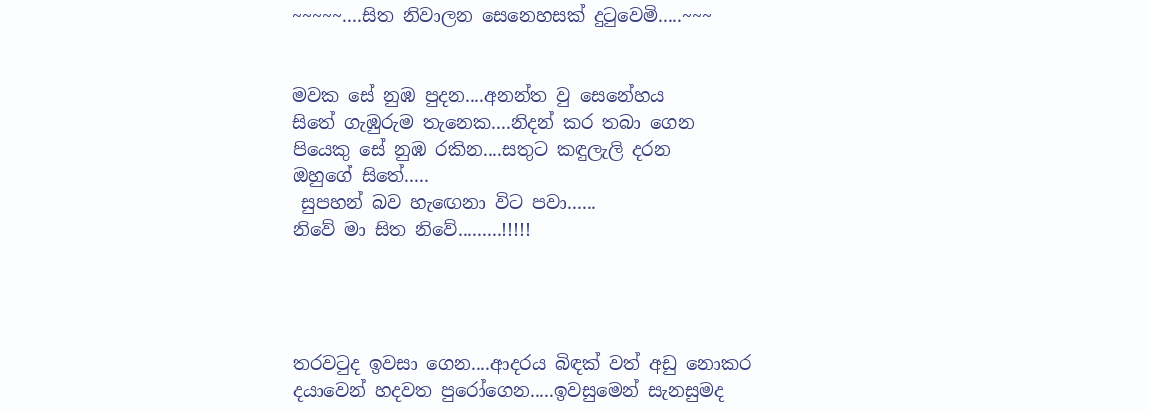~~~~~....සිත නිවාලන සෙනෙහසක් දුටුවෙමි.....~~~


මවක සේ නුඹ පුදන....අනන්ත වු සෙනේහය
සිතේ ගැඹුරුම තැනෙක....නිදන් කර තබා ගෙන
පියෙකු සේ නුඹ රකින....සතුට කඳුලැලි දරන
ඔහුගේ සිතේ.....
 සුපහන් බව හැඟෙනා විට පවා......
නිවේ මා සිත නිවේ.........!!!!!




තරවටුද ඉවසා ගෙන....ආදරය බිඳක් වත් අඩු නොකර
දයාවෙන් හදවත පුරෝගෙන.....ඉවසුමෙන් සැනසුමද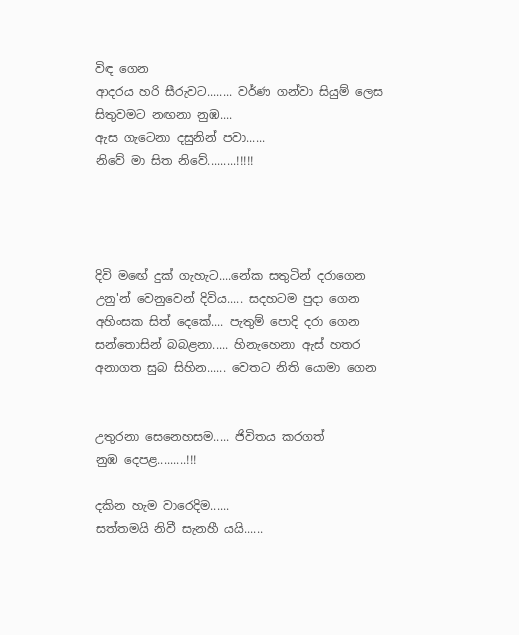විඳ ගෙන
ආදරය හරි සීරුවට........ වර්ණ ගන්වා සියුම් ලෙස
සිතුවමට නඟනා නුඹ....
ඇස ගැටෙනා දසුනින් පවා......
නිවේ මා සිත නිවේ.........!!!!!




දිවි මඟේ දුක් ගැහැට....නේක සතුටින් දරාගෙන
උනු'න් වෙනුවෙන් දිවිය..... සදහටම පුදා ගෙන
අහිංසක සිත් දෙකේ.... පැතුම් පොදි දරා ගෙන
සන්තොසින් බබළනා..... හිනැහෙනා ඇස් හතර
අනාගත සුබ සිහින...... වෙතට නිති යොමා ගෙන


උතුරනා සෙනෙහසම..... ජිවිතය කරගත්
නුඹ දෙපළ.........!!!

දකින හැම වාරෙදිම......
සත්තමයි නිවී සැනහී යයි......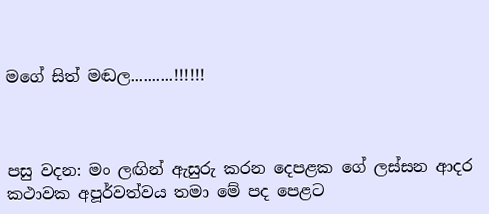මගේ සිත් මඬල..........!!!!!!



පසු වදන: මං ලඟින් ඇසුරු කරන දෙපළක ගේ ලස්සන ආදර කථාවක අපූර්වත්වය තමා මේ පද පෙළට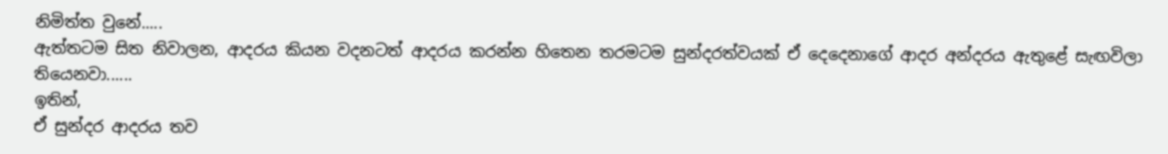නිමිත්ත වුනේ.....
ඇත්තටම සිත නිවාලන, ආදරය කියන වදනටත් ආදරය කරන්න හිතෙන තරමටම සුන්දරත්වයක් ඒ දෙදෙනාගේ ආදර අන්දරය ඇතුළේ සැඟවිලා තියෙනවා......
ඉතින්,
ඒ සුන්දර ආදරය තව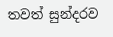තවත් සුන්දරව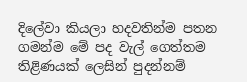දිලේවා කියලා හදවතින්ම පතන ගමන්ම මේ පද වැල් ගෙත්තම තිළිණයක් ලෙසින් පුදන්නම්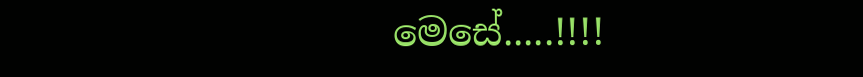මෙසේ.....!!!!